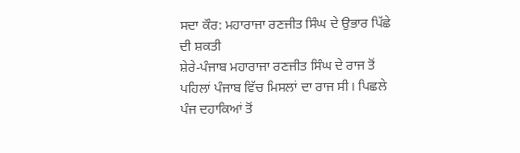ਸਦਾ ਕੌਰ: ਮਹਾਰਾਜਾ ਰਣਜੀਤ ਸਿੰਘ ਦੇ ਉਭਾਰ ਪਿੱਛੇ ਦੀ ਸ਼ਕਤੀ
ਸ਼ੇਰੇ-ਪੰਜਾਬ ਮਹਾਰਾਜਾ ਰਣਜੀਤ ਸਿੰਘ ਦੇ ਰਾਜ ਤੋਂ ਪਹਿਲਾਂ ਪੰਜਾਬ ਵਿੱਚ ਮਿਸਲਾਂ ਦਾ ਰਾਜ ਸੀ। ਪਿਛਲੇ ਪੰਜ ਦਹਾਕਿਆਂ ਤੋਂ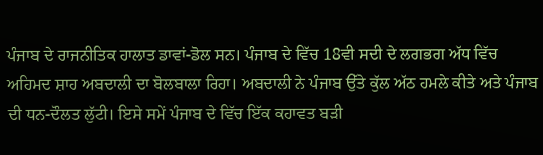ਪੰਜਾਬ ਦੇ ਰਾਜਨੀਤਿਕ ਹਾਲਾਤ ਡਾਵਾਂ-ਡੋਲ ਸਨ। ਪੰਜਾਬ ਦੇ ਵਿੱਚ 18ਵੀ ਸਦੀ ਦੇ ਲਗਭਗ ਅੱਧ ਵਿੱਚ ਅਹਿਮਦ ਸ਼ਾਹ ਅਬਦਾਲੀ ਦਾ ਬੋਲਬਾਲਾ ਰਿਹਾ। ਅਬਦਾਲੀ ਨੇ ਪੰਜਾਬ ਉੱਤੇ ਕੁੱਲ ਅੱਠ ਹਮਲੇ ਕੀਤੇ ਅਤੇ ਪੰਜਾਬ ਦੀ ਧਨ-ਦੌਲਤ ਲੁੱਟੀ। ਇਸੇ ਸਮੇਂ ਪੰਜਾਬ ਦੇ ਵਿੱਚ ਇੱਕ ਕਹਾਵਤ ਬੜੀ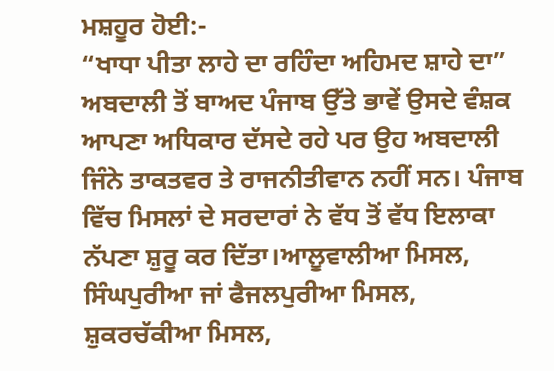ਮਸ਼ਹੂਰ ਹੋਈ:-
“ਖਾਧਾ ਪੀਤਾ ਲਾਹੇ ਦਾ ਰਹਿੰਦਾ ਅਹਿਮਦ ਸ਼ਾਹੇ ਦਾ”
ਅਬਦਾਲੀ ਤੋਂ ਬਾਅਦ ਪੰਜਾਬ ਉੱਤੇ ਭਾਵੇਂ ਉਸਦੇ ਵੰਸ਼ਕ ਆਪਣਾ ਅਧਿਕਾਰ ਦੱਸਦੇ ਰਹੇ ਪਰ ਉਹ ਅਬਦਾਲੀ ਜਿੰਨੇ ਤਾਕਤਵਰ ਤੇ ਰਾਜਨੀਤੀਵਾਨ ਨਹੀਂ ਸਨ। ਪੰਜਾਬ ਵਿੱਚ ਮਿਸਲਾਂ ਦੇ ਸਰਦਾਰਾਂ ਨੇ ਵੱਧ ਤੋਂ ਵੱਧ ਇਲਾਕਾ ਨੱਪਣਾ ਸ਼ੁਰੂ ਕਰ ਦਿੱਤਾ।ਆਲੂਵਾਲੀਆ ਮਿਸਲ, ਸਿੰਘਪੁਰੀਆ ਜਾਂ ਫੈਜਲਪੁਰੀਆ ਮਿਸਲ, ਸ਼ੁਕਰਚੱਕੀਆ ਮਿਸਲ,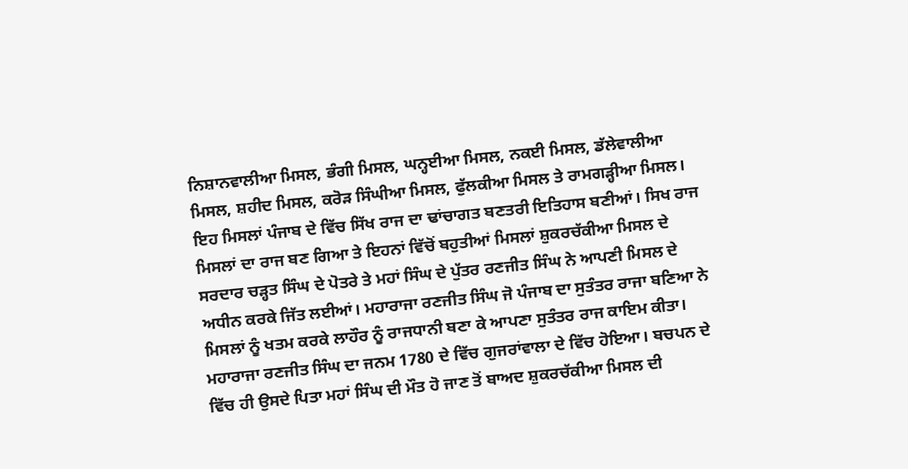ਨਿਸ਼ਾਨਵਾਲੀਆ ਮਿਸਲ, ਭੰਗੀ ਮਿਸਲ, ਘਨ੍ਹਈਆ ਮਿਸਲ, ਨਕਈ ਮਿਸਲ, ਡੱਲੇਵਾਲੀਆ ਮਿਸਲ, ਸ਼ਹੀਦ ਮਿਸਲ, ਕਰੋੜ ਸਿੰਘੀਆ ਮਿਸਲ, ਫੁੱਲਕੀਆ ਮਿਸਲ ਤੇ ਰਾਮਗੜ੍ਹੀਆ ਮਿਸਲ। ਇਹ ਮਿਸਲਾਂ ਪੰਜਾਬ ਦੇ ਵਿੱਚ ਸਿੱਖ ਰਾਜ ਦਾ ਢਾਂਚਾਗਤ ਬਣਤਰੀ ਇਤਿਹਾਸ ਬਣੀਆਂ। ਸਿਖ ਰਾਜ ਮਿਸਲਾਂ ਦਾ ਰਾਜ ਬਣ ਗਿਆ ਤੇ ਇਹਨਾਂ ਵਿੱਚੋਂ ਬਹੁਤੀਆਂ ਮਿਸਲਾਂ ਸ਼ੁਕਰਚੱਕੀਆ ਮਿਸਲ ਦੇ ਸਰਦਾਰ ਚੜ੍ਹਤ ਸਿੰਘ ਦੇ ਪੋਤਰੇ ਤੇ ਮਹਾਂ ਸਿੰਘ ਦੇ ਪੁੱਤਰ ਰਣਜੀਤ ਸਿੰਘ ਨੇ ਆਪਣੀ ਮਿਸਲ ਦੇ ਅਧੀਨ ਕਰਕੇ ਜਿੱਤ ਲਈਆਂ। ਮਹਾਰਾਜਾ ਰਣਜੀਤ ਸਿੰਘ ਜੋ ਪੰਜਾਬ ਦਾ ਸੁਤੰਤਰ ਰਾਜਾ ਬਣਿਆ ਨੇ ਮਿਸਲਾਂ ਨੂੰ ਖਤਮ ਕਰਕੇ ਲਾਹੌਰ ਨੂੰ ਰਾਜਧਾਨੀ ਬਣਾ ਕੇ ਆਪਣਾ ਸੁਤੰਤਰ ਰਾਜ ਕਾਇਮ ਕੀਤਾ। ਮਹਾਰਾਜਾ ਰਣਜੀਤ ਸਿੰਘ ਦਾ ਜਨਮ 1780 ਦੇ ਵਿੱਚ ਗੁਜਰਾਂਵਾਲਾ ਦੇ ਵਿੱਚ ਹੋਇਆ। ਬਚਪਨ ਦੇ ਵਿੱਚ ਹੀ ਉਸਦੇ ਪਿਤਾ ਮਹਾਂ ਸਿੰਘ ਦੀ ਮੌਤ ਹੋ ਜਾਣ ਤੋਂ ਬਾਅਦ ਸ਼ੁਕਰਚੱਕੀਆ ਮਿਸਲ ਦੀ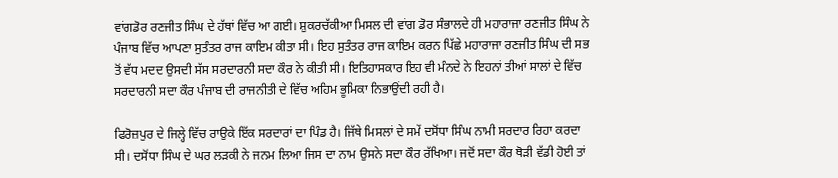ਵਾਂਗਡੋਰ ਰਣਜੀਤ ਸਿੰਘ ਦੇ ਹੱਥਾਂ ਵਿੱਚ ਆ ਗਈ। ਸ਼ੁਕਰਚੱਕੀਆ ਮਿਸਲ ਦੀ ਵਾਂਗ ਡੋਰ ਸੰਭਾਲਦੇ ਹੀ ਮਹਾਰਾਜਾ ਰਣਜੀਤ ਸਿੰਘ ਨੇ ਪੰਜਾਬ ਵਿੱਚ ਆਪਣਾ ਸੁਤੰਤਰ ਰਾਜ ਕਾਇਮ ਕੀਤਾ ਸੀ। ਇਹ ਸੁਤੰਤਰ ਰਾਜ ਕਾਇਮ ਕਰਨ ਪਿੱਛੇ ਮਹਾਰਾਜਾ ਰਣਜੀਤ ਸਿੰਘ ਦੀ ਸਭ ਤੋਂ ਵੱਧ ਮਦਦ ਉਸਦੀ ਸੱਸ ਸਰਦਾਰਨੀ ਸਦਾ ਕੌਰ ਨੇ ਕੀਤੀ ਸੀ। ਇਤਿਹਾਸਕਾਰ ਇਹ ਵੀ ਮੰਨਦੇ ਨੇ ਇਹਨਾਂ ਤੀਆਂ ਸਾਲਾਂ ਦੇ ਵਿੱਚ ਸਰਦਾਰਨੀ ਸਦਾ ਕੌਰ ਪੰਜਾਬ ਦੀ ਰਾਜਨੀਤੀ ਦੇ ਵਿੱਚ ਅਹਿਮ ਭੂਮਿਕਾ ਨਿਭਾਉਂਦੀ ਰਹੀ ਹੈ।

ਫਿਰੋਜ਼ਪੁਰ ਦੇ ਜਿਲ੍ਹੇ ਵਿੱਚ ਰਾਉਕੇ ਇੱਕ ਸਰਦਾਰਾਂ ਦਾ ਪਿੰਡ ਹੈ। ਜਿੱਥੇ ਮਿਸਲਾਂ ਦੇ ਸਮੇਂ ਦਸੋਂਧਾ ਸਿੰਘ ਨਾਮੀ ਸਰਦਾਰ ਰਿਹਾ ਕਰਦਾ ਸੀ। ਦਸੋਂਧਾ ਸਿੰਘ ਦੇ ਘਰ ਲੜਕੀ ਨੇ ਜਨਮ ਲਿਆ ਜਿਸ ਦਾ ਨਾਮ ਉਸਨੇ ਸਦਾ ਕੌਰ ਰੱਖਿਆ। ਜਦੋਂ ਸਦਾ ਕੌਰ ਥੋੜੀ ਵੱਡੀ ਹੋਈ ਤਾਂ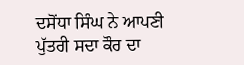ਦਸੋਂਧਾ ਸਿੰਘ ਨੇ ਆਪਣੀ ਪੁੱਤਰੀ ਸਦਾ ਕੌਰ ਦਾ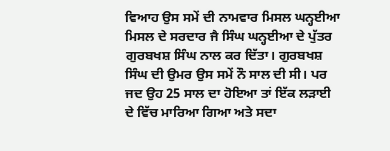ਵਿਆਹ ਉਸ ਸਮੇਂ ਦੀ ਨਾਮਵਾਰ ਮਿਸਲ ਘਨ੍ਹਈਆ ਮਿਸਲ ਦੇ ਸਰਦਾਰ ਜੈ ਸਿੰਘ ਘਨ੍ਹਈਆ ਦੇ ਪੁੱਤਰ ਗੁਰਬਖਸ਼ ਸਿੰਘ ਨਾਲ ਕਰ ਦਿੱਤਾ। ਗੁਰਬਖਸ਼ ਸਿੰਘ ਦੀ ਉਮਰ ਉਸ ਸਮੇਂ ਨੌ ਸਾਲ ਦੀ ਸੀ। ਪਰ ਜਦ ਉਹ 25 ਸਾਲ ਦਾ ਹੋਇਆ ਤਾਂ ਇੱਕ ਲੜਾਈ ਦੇ ਵਿੱਚ ਮਾਰਿਆ ਗਿਆ ਅਤੇ ਸਦਾ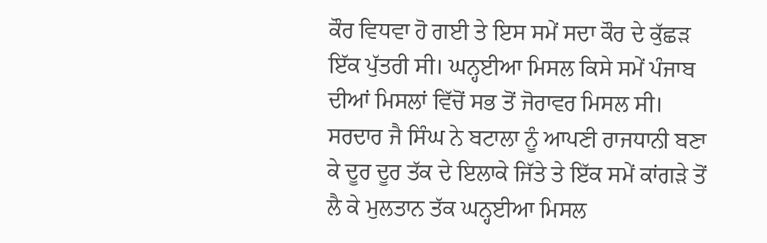ਕੌਰ ਵਿਧਵਾ ਹੋ ਗਈ ਤੇ ਇਸ ਸਮੇਂ ਸਦਾ ਕੌਰ ਦੇ ਕੁੱਛੜ ਇੱਕ ਪੁੱਤਰੀ ਸੀ। ਘਨ੍ਹਈਆ ਮਿਸਲ ਕਿਸੇ ਸਮੇਂ ਪੰਜਾਬ ਦੀਆਂ ਮਿਸਲਾਂ ਵਿੱਚੋਂ ਸਭ ਤੋਂ ਜੋਰਾਵਰ ਮਿਸਲ ਸੀ। ਸਰਦਾਰ ਜੈ ਸਿੰਘ ਨੇ ਬਟਾਲਾ ਨੂੰ ਆਪਣੀ ਰਾਜਧਾਨੀ ਬਣਾ ਕੇ ਦੂਰ ਦੂਰ ਤੱਕ ਦੇ ਇਲਾਕੇ ਜਿੱਤੇ ਤੇ ਇੱਕ ਸਮੇਂ ਕਾਂਗੜੇ ਤੋਂ ਲੈ ਕੇ ਮੁਲਤਾਨ ਤੱਕ ਘਨ੍ਹਈਆ ਮਿਸਲ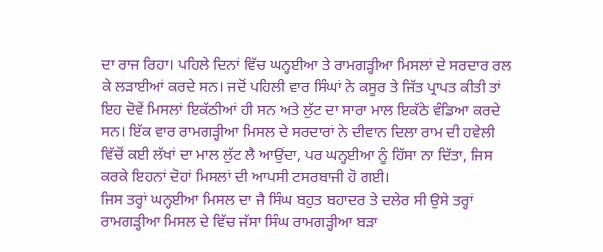ਦਾ ਰਾਜ ਰਿਹਾ। ਪਹਿਲੇ ਦਿਨਾਂ ਵਿੱਚ ਘਨ੍ਹਈਆ ਤੇ ਰਾਮਗੜ੍ਹੀਆ ਮਿਸਲਾਂ ਦੇ ਸਰਦਾਰ ਰਲ ਕੇ ਲੜਾਈਆਂ ਕਰਦੇ ਸਨ। ਜਦੋਂ ਪਹਿਲੀ ਵਾਰ ਸਿੰਘਾਂ ਨੇ ਕਸੂਰ ਤੇ ਜਿੱਤ ਪ੍ਰਾਪਤ ਕੀਤੀ ਤਾਂ ਇਹ ਦੋਵੇਂ ਮਿਸਲਾਂ ਇਕੱਠੀਆਂ ਹੀ ਸਨ ਅਤੇ ਲੁੱਟ ਦਾ ਸਾਰਾ ਮਾਲ ਇਕੱਠੇ ਵੰਡਿਆ ਕਰਦੇ ਸਨ। ਇੱਕ ਵਾਰ ਰਾਮਗੜ੍ਹੀਆ ਮਿਸਲ ਦੇ ਸਰਦਾਰਾਂ ਨੇ ਦੀਵਾਨ ਦਿਲਾ ਰਾਮ ਦੀ ਹਵੇਲੀ ਵਿੱਚੋਂ ਕਈ ਲੱਖਾਂ ਦਾ ਮਾਲ ਲੁੱਟ ਲੈ ਆਉਂਦਾ, ਪਰ ਘਨ੍ਹਈਆ ਨੂੰ ਹਿੱਸਾ ਨਾ ਦਿੱਤਾ, ਜਿਸ ਕਰਕੇ ਇਹਨਾਂ ਦੋਹਾਂ ਮਿਸਲਾਂ ਦੀ ਆਪਸੀ ਟਸਰਬਾਜੀ ਹੋ ਗਈ।
ਜਿਸ ਤਰ੍ਹਾਂ ਘਨ੍ਹਈਆ ਮਿਸਲ ਦਾ ਜੈ ਸਿੰਘ ਬਹੁਤ ਬਹਾਦਰ ਤੇ ਦਲੇਰ ਸੀ ਉਸੇ ਤਰ੍ਹਾਂ ਰਾਮਗੜ੍ਹੀਆ ਮਿਸਲ ਦੇ ਵਿੱਚ ਜੱਸਾ ਸਿੰਘ ਰਾਮਗੜ੍ਹੀਆ ਬੜਾ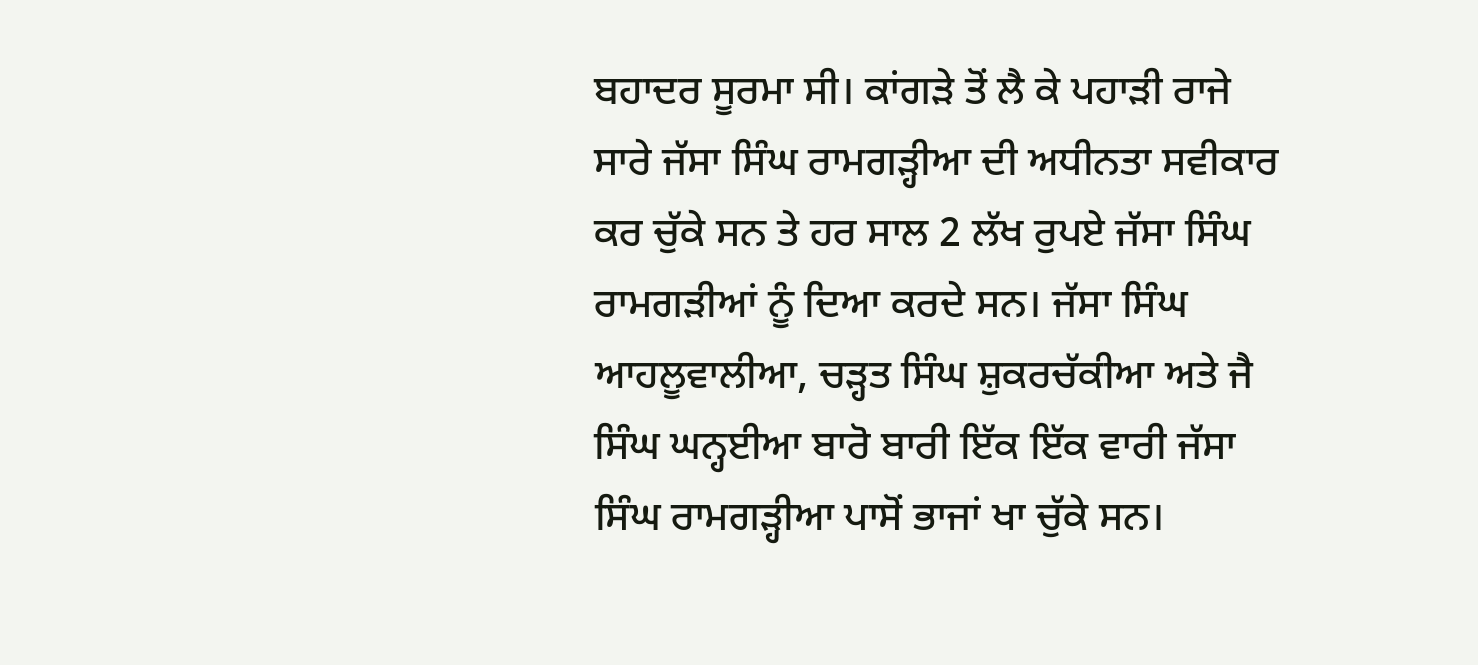ਬਹਾਦਰ ਸੂਰਮਾ ਸੀ। ਕਾਂਗੜੇ ਤੋਂ ਲੈ ਕੇ ਪਹਾੜੀ ਰਾਜੇ ਸਾਰੇ ਜੱਸਾ ਸਿੰਘ ਰਾਮਗੜ੍ਹੀਆ ਦੀ ਅਧੀਨਤਾ ਸਵੀਕਾਰ ਕਰ ਚੁੱਕੇ ਸਨ ਤੇ ਹਰ ਸਾਲ 2 ਲੱਖ ਰੁਪਏ ਜੱਸਾ ਸਿੰਘ ਰਾਮਗੜੀਆਂ ਨੂੰ ਦਿਆ ਕਰਦੇ ਸਨ। ਜੱਸਾ ਸਿੰਘ ਆਹਲੂਵਾਲੀਆ, ਚੜ੍ਹਤ ਸਿੰਘ ਸ਼ੁਕਰਚੱਕੀਆ ਅਤੇ ਜੈ ਸਿੰਘ ਘਨ੍ਹਈਆ ਬਾਰੋ ਬਾਰੀ ਇੱਕ ਇੱਕ ਵਾਰੀ ਜੱਸਾ ਸਿੰਘ ਰਾਮਗੜ੍ਹੀਆ ਪਾਸੋਂ ਭਾਜਾਂ ਖਾ ਚੁੱਕੇ ਸਨ।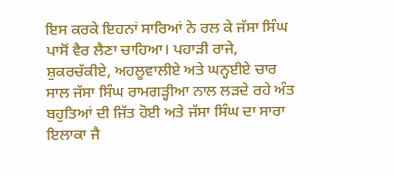ਇਸ ਕਰਕੇ ਇਹਨਾਂ ਸਾਰਿਆਂ ਨੇ ਰਲ ਕੇ ਜੱਸਾ ਸਿੰਘ ਪਾਸੋਂ ਵੈਰ ਲੈਣਾ ਚਾਹਿਆ। ਪਹਾੜੀ ਰਾਜੇ, ਸ਼ੁਕਰਚੱਕੀਏ, ਅਹਲੂਵਾਲੀਏ ਅਤੇ ਘਨ੍ਹਈਏ ਚਾਰ ਸਾਲ ਜੱਸਾ ਸਿੰਘ ਰਾਮਗੜ੍ਹੀਆ ਨਾਲ ਲੜਦੇ ਰਹੇ ਅੰਤ ਬਹੁਤਿਆਂ ਦੀ ਜਿੱਤ ਹੋਈ ਅਤੇ ਜੱਸਾ ਸਿੰਘ ਦਾ ਸਾਰਾ ਇਲਾਕਾ ਜੈ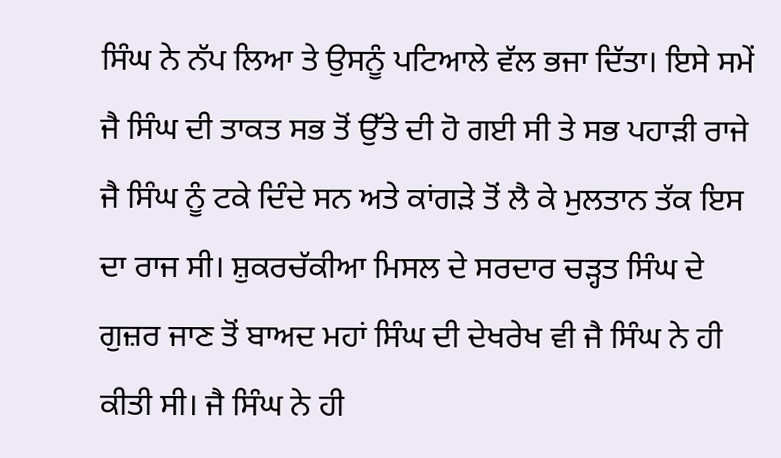ਸਿੰਘ ਨੇ ਨੱਪ ਲਿਆ ਤੇ ਉਸਨੂੰ ਪਟਿਆਲੇ ਵੱਲ ਭਜਾ ਦਿੱਤਾ। ਇਸੇ ਸਮੇਂ ਜੈ ਸਿੰਘ ਦੀ ਤਾਕਤ ਸਭ ਤੋਂ ਉੱਤੇ ਦੀ ਹੋ ਗਈ ਸੀ ਤੇ ਸਭ ਪਹਾੜੀ ਰਾਜੇ ਜੈ ਸਿੰਘ ਨੂੰ ਟਕੇ ਦਿੰਦੇ ਸਨ ਅਤੇ ਕਾਂਗੜੇ ਤੋਂ ਲੈ ਕੇ ਮੁਲਤਾਨ ਤੱਕ ਇਸ ਦਾ ਰਾਜ ਸੀ। ਸ਼ੁਕਰਚੱਕੀਆ ਮਿਸਲ ਦੇ ਸਰਦਾਰ ਚੜ੍ਹਤ ਸਿੰਘ ਦੇ ਗੁਜ਼ਰ ਜਾਣ ਤੋਂ ਬਾਅਦ ਮਹਾਂ ਸਿੰਘ ਦੀ ਦੇਖਰੇਖ ਵੀ ਜੈ ਸਿੰਘ ਨੇ ਹੀ ਕੀਤੀ ਸੀ। ਜੈ ਸਿੰਘ ਨੇ ਹੀ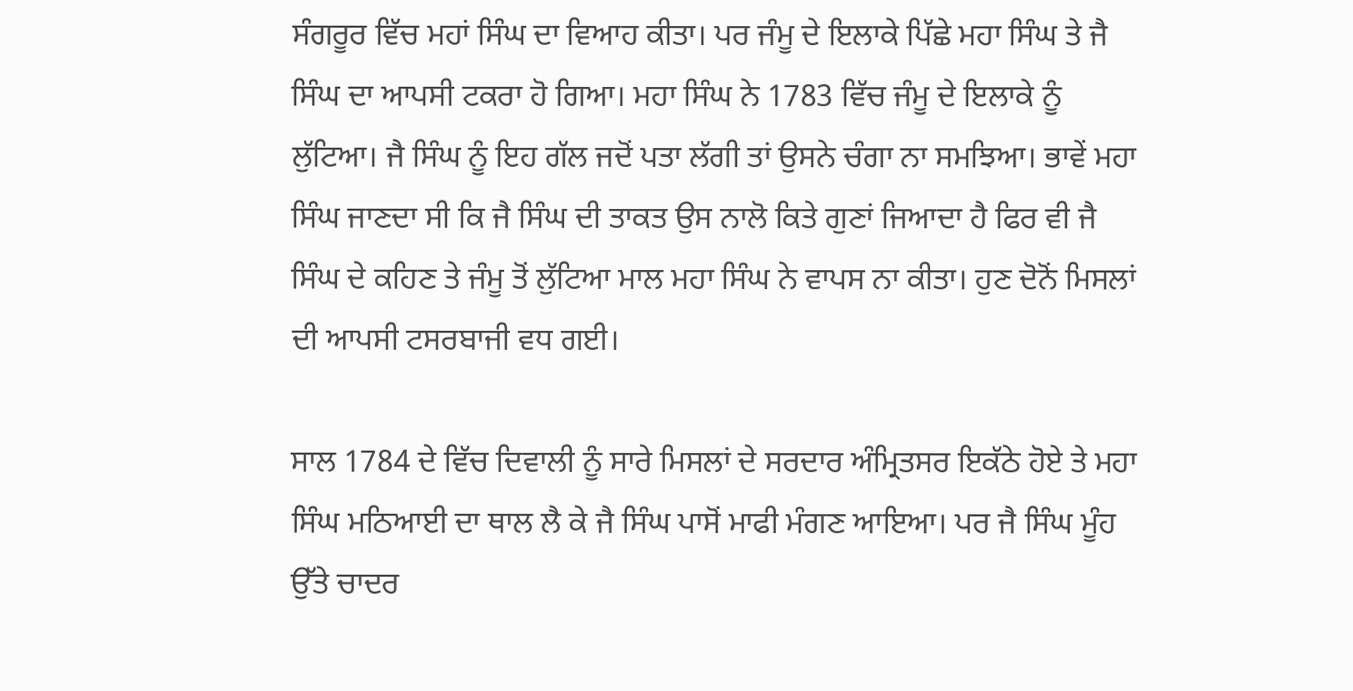ਸੰਗਰੂਰ ਵਿੱਚ ਮਹਾਂ ਸਿੰਘ ਦਾ ਵਿਆਹ ਕੀਤਾ। ਪਰ ਜੰਮੂ ਦੇ ਇਲਾਕੇ ਪਿੱਛੇ ਮਹਾ ਸਿੰਘ ਤੇ ਜੈ ਸਿੰਘ ਦਾ ਆਪਸੀ ਟਕਰਾ ਹੋ ਗਿਆ। ਮਹਾ ਸਿੰਘ ਨੇ 1783 ਵਿੱਚ ਜੰਮੂ ਦੇ ਇਲਾਕੇ ਨੂੰ ਲੁੱਟਿਆ। ਜੈ ਸਿੰਘ ਨੂੰ ਇਹ ਗੱਲ ਜਦੋਂ ਪਤਾ ਲੱਗੀ ਤਾਂ ਉਸਨੇ ਚੰਗਾ ਨਾ ਸਮਝਿਆ। ਭਾਵੇਂ ਮਹਾ ਸਿੰਘ ਜਾਣਦਾ ਸੀ ਕਿ ਜੈ ਸਿੰਘ ਦੀ ਤਾਕਤ ਉਸ ਨਾਲੋ ਕਿਤੇ ਗੁਣਾਂ ਜਿਆਦਾ ਹੈ ਫਿਰ ਵੀ ਜੈ ਸਿੰਘ ਦੇ ਕਹਿਣ ਤੇ ਜੰਮੂ ਤੋਂ ਲੁੱਟਿਆ ਮਾਲ ਮਹਾ ਸਿੰਘ ਨੇ ਵਾਪਸ ਨਾ ਕੀਤਾ। ਹੁਣ ਦੋਨੋਂ ਮਿਸਲਾਂ ਦੀ ਆਪਸੀ ਟਸਰਬਾਜੀ ਵਧ ਗਈ।

ਸਾਲ 1784 ਦੇ ਵਿੱਚ ਦਿਵਾਲੀ ਨੂੰ ਸਾਰੇ ਮਿਸਲਾਂ ਦੇ ਸਰਦਾਰ ਅੰਮ੍ਰਿਤਸਰ ਇਕੱਠੇ ਹੋਏ ਤੇ ਮਹਾ ਸਿੰਘ ਮਠਿਆਈ ਦਾ ਥਾਲ ਲੈ ਕੇ ਜੈ ਸਿੰਘ ਪਾਸੋਂ ਮਾਫੀ ਮੰਗਣ ਆਇਆ। ਪਰ ਜੈ ਸਿੰਘ ਮੂੰਹ ਉੱਤੇ ਚਾਦਰ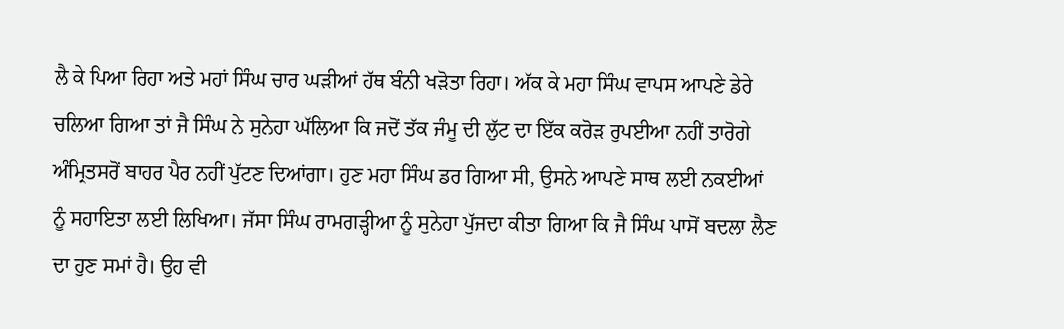ਲੈ ਕੇ ਪਿਆ ਰਿਹਾ ਅਤੇ ਮਹਾਂ ਸਿੰਘ ਚਾਰ ਘੜੀਆਂ ਹੱਥ ਬੰਨੀ ਖੜੋਤਾ ਰਿਹਾ। ਅੱਕ ਕੇ ਮਹਾ ਸਿੰਘ ਵਾਪਸ ਆਪਣੇ ਡੇਰੇ ਚਲਿਆ ਗਿਆ ਤਾਂ ਜੈ ਸਿੰਘ ਨੇ ਸੁਨੇਹਾ ਘੱਲਿਆ ਕਿ ਜਦੋਂ ਤੱਕ ਜੰਮੂ ਦੀ ਲੁੱਟ ਦਾ ਇੱਕ ਕਰੋੜ ਰੁਪਈਆ ਨਹੀਂ ਤਾਰੋਗੇ ਅੰਮ੍ਰਿਤਸਰੋਂ ਬਾਹਰ ਪੈਰ ਨਹੀਂ ਪੁੱਟਣ ਦਿਆਂਗਾ। ਹੁਣ ਮਹਾ ਸਿੰਘ ਡਰ ਗਿਆ ਸੀ, ਉਸਨੇ ਆਪਣੇ ਸਾਥ ਲਈ ਨਕਈਆਂ ਨੂੰ ਸਹਾਇਤਾ ਲਈ ਲਿਖਿਆ। ਜੱਸਾ ਸਿੰਘ ਰਾਮਗੜ੍ਹੀਆ ਨੂੰ ਸੁਨੇਹਾ ਪੁੱਜਦਾ ਕੀਤਾ ਗਿਆ ਕਿ ਜੈ ਸਿੰਘ ਪਾਸੋਂ ਬਦਲਾ ਲੈਣ ਦਾ ਹੁਣ ਸਮਾਂ ਹੈ। ਉਹ ਵੀ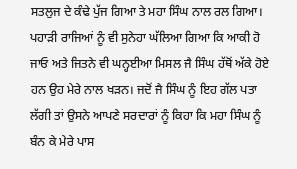ਸਤਲੁਜ ਦੇ ਕੰਢੇ ਪੁੱਜ ਗਿਆ ਤੇ ਮਹਾ ਸਿੰਘ ਨਾਲ ਰਲ ਗਿਆ। ਪਹਾੜੀ ਰਾਜਿਆਂ ਨੂੰ ਵੀ ਸੁਨੇਹਾ ਘੱਲਿਆ ਗਿਆ ਕਿ ਆਕੀ ਹੋ ਜਾਓ ਅਤੇ ਜਿਤਨੇ ਵੀ ਘਨ੍ਹਈਆ ਮਿਸਲ ਜੈ ਸਿੰਘ ਹੱਥੋਂ ਅੱਕੇ ਹੋਏ ਹਨ ਉਹ ਮੇਰੇ ਨਾਲ ਖੜਨ। ਜਦੋਂ ਜੈ ਸਿੰਘ ਨੂੰ ਇਹ ਗੱਲ ਪਤਾ ਲੱਗੀ ਤਾਂ ਉਸਨੇ ਆਪਣੇ ਸਰਦਾਰਾਂ ਨੂੰ ਕਿਹਾ ਕਿ ਮਹਾ ਸਿੰਘ ਨੂੰ ਬੰਨ ਕੇ ਮੇਰੇ ਪਾਸ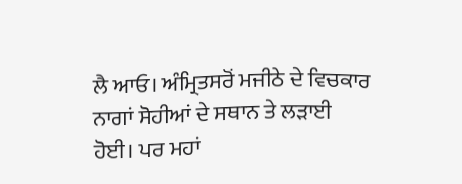ਲੈ ਆਓ। ਅੰਮ੍ਰਿਤਸਰੋਂ ਮਜੀਠੇ ਦੇ ਵਿਚਕਾਰ ਨਾਗਾਂ ਸੋਹੀਆਂ ਦੇ ਸਥਾਨ ਤੇ ਲੜਾਈ ਹੋਈ। ਪਰ ਮਹਾਂ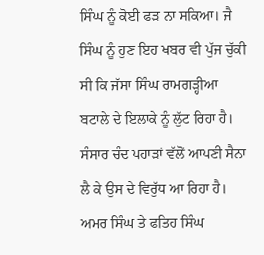ਸਿੰਘ ਨੂੰ ਕੋਈ ਫੜ ਨਾ ਸਕਿਆ। ਜੈ ਸਿੰਘ ਨੂੰ ਹੁਣ ਇਹ ਖਬਰ ਵੀ ਪੁੱਜ ਚੁੱਕੀ ਸੀ ਕਿ ਜੱਸਾ ਸਿੰਘ ਰਾਮਗੜ੍ਹੀਆ ਬਟਾਲੇ ਦੇ ਇਲਾਕੇ ਨੂੰ ਲੁੱਟ ਰਿਹਾ ਹੈ। ਸੰਸਾਰ ਚੰਦ ਪਹਾੜਾਂ ਵੱਲੋਂ ਆਪਣੀ ਸੈਨਾ ਲੈ ਕੇ ਉਸ ਦੇ ਵਿਰੁੱਧ ਆ ਰਿਹਾ ਹੈ। ਅਮਰ ਸਿੰਘ ਤੇ ਫਤਿਹ ਸਿੰਘ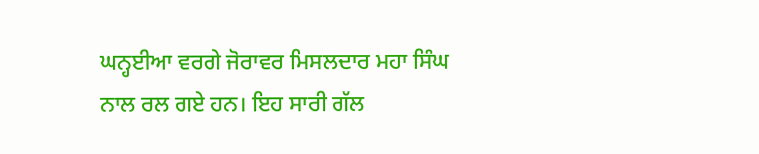ਘਨ੍ਹਈਆ ਵਰਗੇ ਜੋਰਾਵਰ ਮਿਸਲਦਾਰ ਮਹਾ ਸਿੰਘ ਨਾਲ ਰਲ ਗਏ ਹਨ। ਇਹ ਸਾਰੀ ਗੱਲ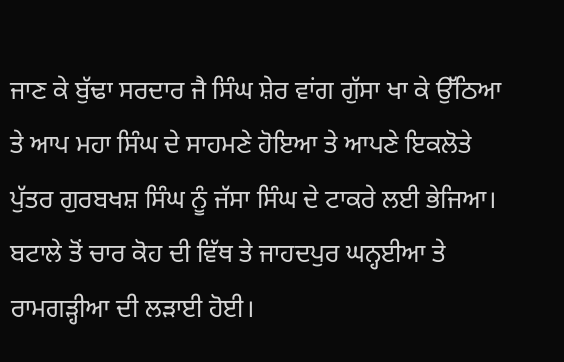ਜਾਣ ਕੇ ਬੁੱਢਾ ਸਰਦਾਰ ਜੈ ਸਿੰਘ ਸ਼ੇਰ ਵਾਂਗ ਗੁੱਸਾ ਖਾ ਕੇ ਉੱਠਿਆ ਤੇ ਆਪ ਮਹਾ ਸਿੰਘ ਦੇ ਸਾਹਮਣੇ ਹੋਇਆ ਤੇ ਆਪਣੇ ਇਕਲੋਤੇ ਪੁੱਤਰ ਗੁਰਬਖਸ਼ ਸਿੰਘ ਨੂੰ ਜੱਸਾ ਸਿੰਘ ਦੇ ਟਾਕਰੇ ਲਈ ਭੇਜਿਆ। ਬਟਾਲੇ ਤੋਂ ਚਾਰ ਕੋਹ ਦੀ ਵਿੱਥ ਤੇ ਜਾਹਦਪੁਰ ਘਨ੍ਹਈਆ ਤੇ ਰਾਮਗੜ੍ਹੀਆ ਦੀ ਲੜਾਈ ਹੋਈ।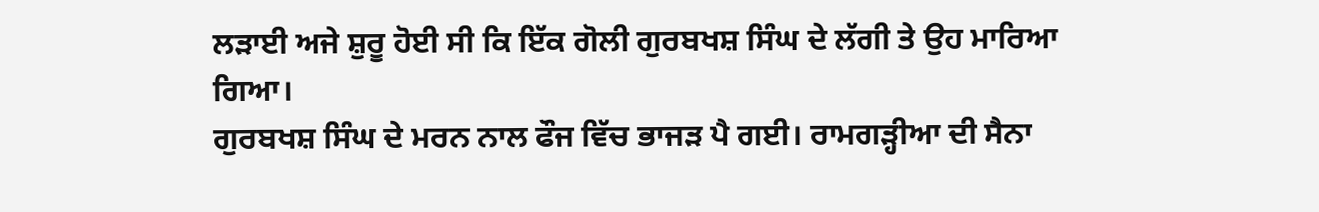ਲੜਾਈ ਅਜੇ ਸ਼ੁਰੂ ਹੋਈ ਸੀ ਕਿ ਇੱਕ ਗੋਲੀ ਗੁਰਬਖਸ਼ ਸਿੰਘ ਦੇ ਲੱਗੀ ਤੇ ਉਹ ਮਾਰਿਆ ਗਿਆ।
ਗੁਰਬਖਸ਼ ਸਿੰਘ ਦੇ ਮਰਨ ਨਾਲ ਫੌਜ ਵਿੱਚ ਭਾਜੜ ਪੈ ਗਈ। ਰਾਮਗੜ੍ਹੀਆ ਦੀ ਸੈਨਾ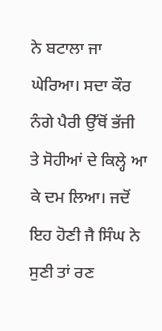ਨੇ ਬਟਾਲਾ ਜਾ ਘੇਰਿਆ। ਸਦਾ ਕੌਰ ਨੰਗੇ ਪੈਰੀ ਉੱਥੋਂ ਭੱਜੀ ਤੇ ਸੋਹੀਆਂ ਦੇ ਕਿਲ੍ਹੇ ਆ ਕੇ ਦਮ ਲਿਆ। ਜਦੋਂ ਇਹ ਹੋਣੀ ਜੈ ਸਿੰਘ ਨੇ ਸੁਣੀ ਤਾਂ ਰਣ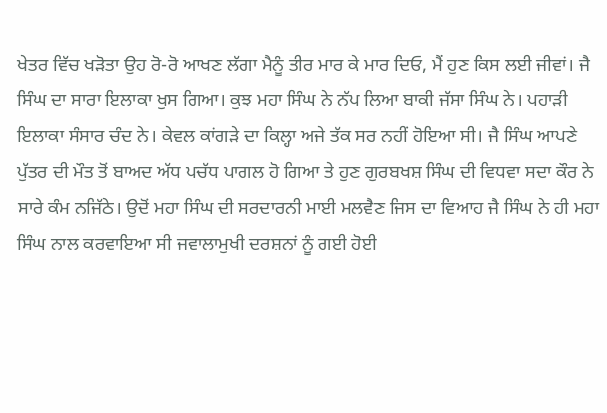ਖੇਤਰ ਵਿੱਚ ਖੜੋਤਾ ਉਹ ਰੋ-ਰੋ ਆਖਣ ਲੱਗਾ ਮੈਨੂੰ ਤੀਰ ਮਾਰ ਕੇ ਮਾਰ ਦਿਓ, ਮੈਂ ਹੁਣ ਕਿਸ ਲਈ ਜੀਵਾਂ। ਜੈ ਸਿੰਘ ਦਾ ਸਾਰਾ ਇਲਾਕਾ ਖੁਸ ਗਿਆ। ਕੁਝ ਮਹਾ ਸਿੰਘ ਨੇ ਨੱਪ ਲਿਆ ਬਾਕੀ ਜੱਸਾ ਸਿੰਘ ਨੇ। ਪਹਾੜੀ ਇਲਾਕਾ ਸੰਸਾਰ ਚੰਦ ਨੇ। ਕੇਵਲ ਕਾਂਗੜੇ ਦਾ ਕਿਲ੍ਹਾ ਅਜੇ ਤੱਕ ਸਰ ਨਹੀਂ ਹੋਇਆ ਸੀ। ਜੈ ਸਿੰਘ ਆਪਣੇ ਪੁੱਤਰ ਦੀ ਮੌਤ ਤੋਂ ਬਾਅਦ ਅੱਧ ਪਚੱਧ ਪਾਗਲ ਹੋ ਗਿਆ ਤੇ ਹੁਣ ਗੁਰਬਖਸ਼ ਸਿੰਘ ਦੀ ਵਿਧਵਾ ਸਦਾ ਕੌਰ ਨੇ ਸਾਰੇ ਕੰਮ ਨਜਿੱਠੇ। ਉਦੋਂ ਮਹਾ ਸਿੰਘ ਦੀ ਸਰਦਾਰਨੀ ਮਾਈ ਮਲਵੈਣ ਜਿਸ ਦਾ ਵਿਆਹ ਜੈ ਸਿੰਘ ਨੇ ਹੀ ਮਹਾ ਸਿੰਘ ਨਾਲ ਕਰਵਾਇਆ ਸੀ ਜਵਾਲਾਮੁਖੀ ਦਰਸ਼ਨਾਂ ਨੂੰ ਗਈ ਹੋਈ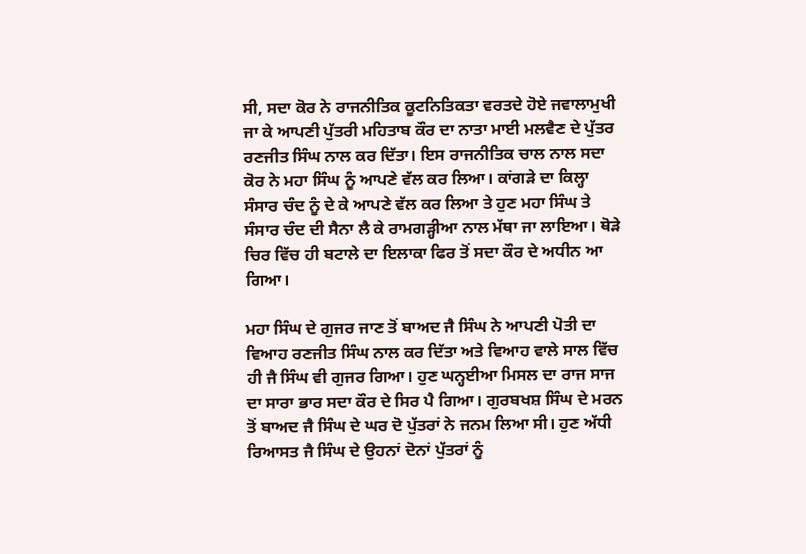ਸੀ, ਸਦਾ ਕੋਰ ਨੇ ਰਾਜਨੀਤਿਕ ਕੂਟਨਿਤਿਕਤਾ ਵਰਤਦੇ ਹੋਏ ਜਵਾਲਾਮੁਖੀ ਜਾ ਕੇ ਆਪਣੀ ਪੁੱਤਰੀ ਮਹਿਤਾਬ ਕੌਰ ਦਾ ਨਾਤਾ ਮਾਈ ਮਲਵੈਣ ਦੇ ਪੁੱਤਰ ਰਣਜੀਤ ਸਿੰਘ ਨਾਲ ਕਰ ਦਿੱਤਾ। ਇਸ ਰਾਜਨੀਤਿਕ ਚਾਲ ਨਾਲ ਸਦਾ ਕੋਰ ਨੇ ਮਹਾ ਸਿੰਘ ਨੂੰ ਆਪਣੇ ਵੱਲ ਕਰ ਲਿਆ। ਕਾਂਗੜੇ ਦਾ ਕਿਲ੍ਹਾ ਸੰਸਾਰ ਚੰਦ ਨੂੰ ਦੇ ਕੇ ਆਪਣੇ ਵੱਲ ਕਰ ਲਿਆ ਤੇ ਹੁਣ ਮਹਾ ਸਿੰਘ ਤੇ ਸੰਸਾਰ ਚੰਦ ਦੀ ਸੈਨਾ ਲੈ ਕੇ ਰਾਮਗੜ੍ਹੀਆ ਨਾਲ ਮੱਥਾ ਜਾ ਲਾਇਆ। ਥੋੜੇ ਚਿਰ ਵਿੱਚ ਹੀ ਬਟਾਲੇ ਦਾ ਇਲਾਕਾ ਫਿਰ ਤੋਂ ਸਦਾ ਕੌਰ ਦੇ ਅਧੀਨ ਆ ਗਿਆ।

ਮਹਾ ਸਿੰਘ ਦੇ ਗੁਜਰ ਜਾਣ ਤੋਂ ਬਾਅਦ ਜੈ ਸਿੰਘ ਨੇ ਆਪਣੀ ਪੋਤੀ ਦਾ ਵਿਆਹ ਰਣਜੀਤ ਸਿੰਘ ਨਾਲ ਕਰ ਦਿੱਤਾ ਅਤੇ ਵਿਆਹ ਵਾਲੇ ਸਾਲ ਵਿੱਚ ਹੀ ਜੈ ਸਿੰਘ ਵੀ ਗੁਜਰ ਗਿਆ। ਹੁਣ ਘਨ੍ਹਈਆ ਮਿਸਲ ਦਾ ਰਾਜ ਸਾਜ ਦਾ ਸਾਰਾ ਭਾਰ ਸਦਾ ਕੌਰ ਦੇ ਸਿਰ ਪੈ ਗਿਆ। ਗੁਰਬਖਸ਼ ਸਿੰਘ ਦੇ ਮਰਨ ਤੋਂ ਬਾਅਦ ਜੈ ਸਿੰਘ ਦੇ ਘਰ ਦੋ ਪੁੱਤਰਾਂ ਨੇ ਜਨਮ ਲਿਆ ਸੀ। ਹੁਣ ਅੱਧੀ ਰਿਆਸਤ ਜੈ ਸਿੰਘ ਦੇ ਉਹਨਾਂ ਦੋਨਾਂ ਪੁੱਤਰਾਂ ਨੂੰ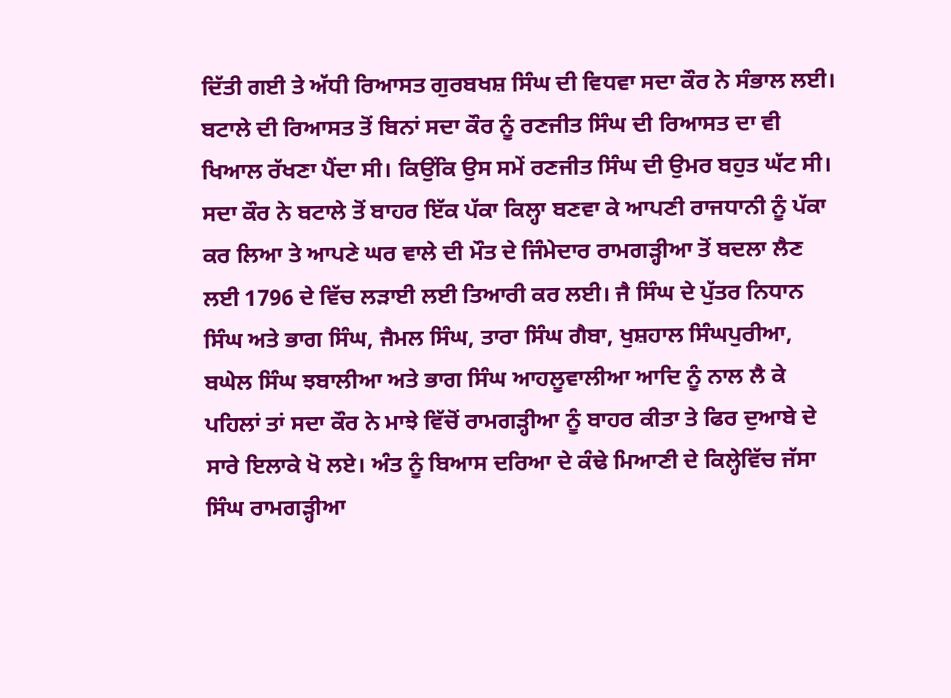ਦਿੱਤੀ ਗਈ ਤੇ ਅੱਧੀ ਰਿਆਸਤ ਗੁਰਬਖਸ਼ ਸਿੰਘ ਦੀ ਵਿਧਵਾ ਸਦਾ ਕੌਰ ਨੇ ਸੰਭਾਲ ਲਈ। ਬਟਾਲੇ ਦੀ ਰਿਆਸਤ ਤੋਂ ਬਿਨਾਂ ਸਦਾ ਕੌਰ ਨੂੰ ਰਣਜੀਤ ਸਿੰਘ ਦੀ ਰਿਆਸਤ ਦਾ ਵੀ ਖਿਆਲ ਰੱਖਣਾ ਪੈਂਦਾ ਸੀ। ਕਿਉਂਕਿ ਉਸ ਸਮੇਂ ਰਣਜੀਤ ਸਿੰਘ ਦੀ ਉਮਰ ਬਹੁਤ ਘੱਟ ਸੀ। ਸਦਾ ਕੌਰ ਨੇ ਬਟਾਲੇ ਤੋਂ ਬਾਹਰ ਇੱਕ ਪੱਕਾ ਕਿਲ੍ਹਾ ਬਣਵਾ ਕੇ ਆਪਣੀ ਰਾਜਧਾਨੀ ਨੂੰ ਪੱਕਾ ਕਰ ਲਿਆ ਤੇ ਆਪਣੇ ਘਰ ਵਾਲੇ ਦੀ ਮੌਤ ਦੇ ਜਿੰਮੇਦਾਰ ਰਾਮਗੜ੍ਹੀਆ ਤੋਂ ਬਦਲਾ ਲੈਣ ਲਈ 1796 ਦੇ ਵਿੱਚ ਲੜਾਈ ਲਈ ਤਿਆਰੀ ਕਰ ਲਈ। ਜੈ ਸਿੰਘ ਦੇ ਪੁੱਤਰ ਨਿਧਾਨ ਸਿੰਘ ਅਤੇ ਭਾਗ ਸਿੰਘ, ਜੈਮਲ ਸਿੰਘ, ਤਾਰਾ ਸਿੰਘ ਗੈਬਾ, ਖੁਸ਼ਹਾਲ ਸਿੰਘਪੁਰੀਆ, ਬਘੇਲ ਸਿੰਘ ਝਬਾਲੀਆ ਅਤੇ ਭਾਗ ਸਿੰਘ ਆਹਲੂਵਾਲੀਆ ਆਦਿ ਨੂੰ ਨਾਲ ਲੈ ਕੇ ਪਹਿਲਾਂ ਤਾਂ ਸਦਾ ਕੌਰ ਨੇ ਮਾਝੇ ਵਿੱਚੋਂ ਰਾਮਗੜ੍ਹੀਆ ਨੂੰ ਬਾਹਰ ਕੀਤਾ ਤੇ ਫਿਰ ਦੁਆਬੇ ਦੇ ਸਾਰੇ ਇਲਾਕੇ ਖੋ ਲਏ। ਅੰਤ ਨੂੰ ਬਿਆਸ ਦਰਿਆ ਦੇ ਕੰਢੇ ਮਿਆਣੀ ਦੇ ਕਿਲ੍ਹੇਵਿੱਚ ਜੱਸਾ ਸਿੰਘ ਰਾਮਗੜ੍ਹੀਆ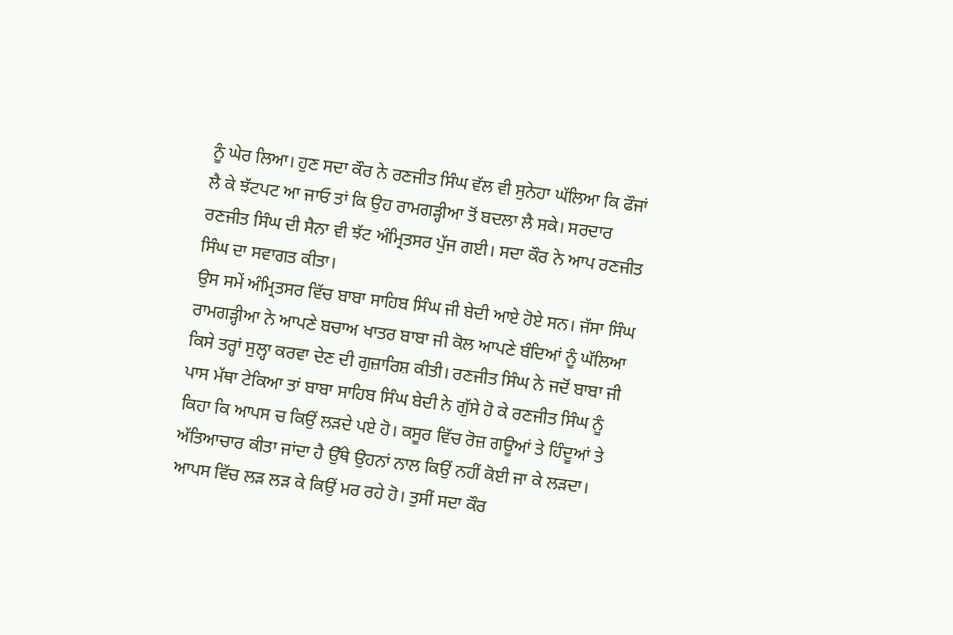ਨੂੰ ਘੇਰ ਲਿਆ। ਹੁਣ ਸਦਾ ਕੌਰ ਨੇ ਰਣਜੀਤ ਸਿੰਘ ਵੱਲ ਵੀ ਸੁਨੇਹਾ ਘੱਲਿਆ ਕਿ ਫੌਜਾਂ ਲੈ ਕੇ ਝੱਟਪਟ ਆ ਜਾਓ ਤਾਂ ਕਿ ਉਹ ਰਾਮਗੜ੍ਹੀਆ ਤੋਂ ਬਦਲਾ ਲੈ ਸਕੇ। ਸਰਦਾਰ ਰਣਜੀਤ ਸਿੰਘ ਦੀ ਸੈਨਾ ਵੀ ਝੱਟ ਅੰਮ੍ਰਿਤਸਰ ਪੁੱਜ ਗਈ। ਸਦਾ ਕੌਰ ਨੇ ਆਪ ਰਣਜੀਤ ਸਿੰਘ ਦਾ ਸਵਾਗਤ ਕੀਤਾ।
ਉਸ ਸਮੇਂ ਅੰਮ੍ਰਿਤਸਰ ਵਿੱਚ ਬਾਬਾ ਸਾਹਿਬ ਸਿੰਘ ਜੀ ਬੇਦੀ ਆਏ ਹੋਏ ਸਨ। ਜੱਸਾ ਸਿੰਘ ਰਾਮਗੜ੍ਹੀਆ ਨੇ ਆਪਣੇ ਬਚਾਅ ਖਾਤਰ ਬਾਬਾ ਜੀ ਕੋਲ ਆਪਣੇ ਬੰਦਿਆਂ ਨੂੰ ਘੱਲਿਆ ਕਿਸੇ ਤਰ੍ਹਾਂ ਸੁਲ੍ਹਾ ਕਰਵਾ ਦੇਣ ਦੀ ਗੁਜ਼ਾਰਿਸ਼ ਕੀਤੀ। ਰਣਜੀਤ ਸਿੰਘ ਨੇ ਜਦੋਂ ਬਾਬਾ ਜੀ ਪਾਸ ਮੱਥਾ ਟੇਕਿਆ ਤਾਂ ਬਾਬਾ ਸਾਹਿਬ ਸਿੰਘ ਬੇਦੀ ਨੇ ਗੁੱਸੇ ਹੋ ਕੇ ਰਣਜੀਤ ਸਿੰਘ ਨੂੰ ਕਿਹਾ ਕਿ ਆਪਸ ਚ ਕਿਉਂ ਲੜਦੇ ਪਏ ਹੋ। ਕਸੂਰ ਵਿੱਚ ਰੋਜ਼ ਗਊਆਂ ਤੇ ਹਿੰਦੂਆਂ ਤੇ ਅੱਤਿਆਚਾਰ ਕੀਤਾ ਜਾਂਦਾ ਹੈ ਉੱਥੇ ਉਹਨਾਂ ਨਾਲ ਕਿਉਂ ਨਹੀਂ ਕੋਈ ਜਾ ਕੇ ਲੜਦਾ। ਆਪਸ ਵਿੱਚ ਲੜ ਲੜ ਕੇ ਕਿਉਂ ਮਰ ਰਹੇ ਹੋ। ਤੁਸੀਂ ਸਦਾ ਕੌਰ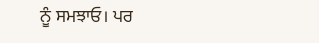ਨੂੰ ਸਮਝਾਓ। ਪਰ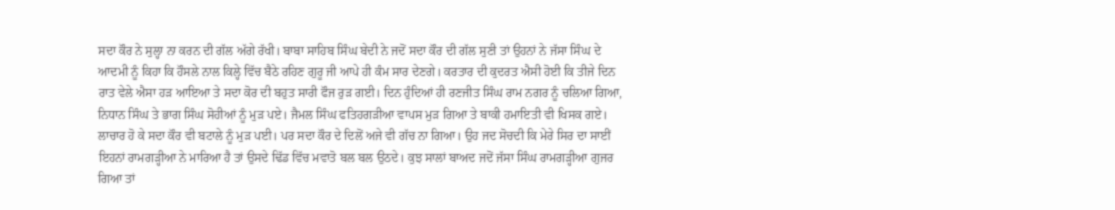ਸਦਾ ਕੌਰ ਨੇ ਸੁਲ੍ਹਾ ਨਾ ਕਰਨ ਦੀ ਗੱਲ ਅੱਗੇ ਰੱਖੀ। ਬਾਬਾ ਸਾਹਿਬ ਸਿੰਘ ਬੇਦੀ ਨੇ ਜਦੋਂ ਸਦਾ ਕੌਰ ਦੀ ਗੱਲ ਸੁਣੀ ਤਾਂ ਉਹਨਾਂ ਨੇ ਜੱਸਾ ਸਿੰਘ ਦੇ ਆਦਮੀ ਨੂੰ ਕਿਹਾ ਕਿ ਹੌਸਲੇ ਨਾਲ ਕਿਲ੍ਹੇ ਵਿੱਚ ਬੈਠੇ ਰਹਿਣ ਗੁਰੂ ਜੀ ਆਪੇ ਹੀ ਕੰਮ ਸਾਰ ਦੇਣਗੇ। ਕਰਤਾਰ ਦੀ ਕੁਦਰਤ ਐਸੀ ਹੋਈ ਕਿ ਤੀਜੇ ਦਿਨ ਰਾਤ ਵੇਲੇ ਐਸਾ ਹੜ ਆਇਆ ਤੇ ਸਦਾ ਕੋਰ ਦੀ ਬਹੁਤ ਸਾਰੀ ਫੌਜ ਰੁੜ ਗਈ। ਦਿਨ ਹੁੰਦਿਆਂ ਹੀ ਰਣਜੀਤ ਸਿੰਘ ਰਾਮ ਨਗਰ ਨੂੰ ਚਲਿਆ ਗਿਆ, ਨਿਧਾਨ ਸਿੰਘ ਤੇ ਭਾਗ ਸਿੰਘ ਸੋਹੀਆਂ ਨੂੰ ਮੁੜ ਪਏ। ਜੈਮਲ ਸਿੰਘ ਫਤਿਹਗੜੀਆ ਵਾਪਸ ਮੁੜ ਗਿਆ ਤੇ ਬਾਕੀ ਹਮਾਇਤੀ ਵੀ ਖਿਸਕ ਗਏ। ਲਾਚਾਰ ਹੋ ਕੇ ਸਦਾ ਕੌਰ ਵੀ ਬਟਾਲੇ ਨੂੰ ਮੁੜ ਪਈ। ਪਰ ਸਦਾ ਕੌਰ ਦੇ ਦਿਲੋਂ ਅਜੇ ਵੀ ਗੱਚ ਨਾ ਗਿਆ। ਉਹ ਜਦ ਸੋਚਦੀ ਕਿ ਮੇਰੇ ਸਿਰ ਦਾ ਸਾਈਂ ਇਹਨਾਂ ਰਾਮਗੜ੍ਹੀਆ ਨੇ ਮਾਰਿਆ ਹੈ ਤਾਂ ਉਸਦੇ ਢਿੱਡ ਵਿੱਚ ਮਵਾਤੋ ਬਲ ਬਲ ਉਠਦੇ। ਕੁਝ ਸਾਲਾਂ ਬਾਅਦ ਜਦੋਂ ਜੱਸਾ ਸਿੰਘ ਰਾਮਗੜ੍ਹੀਆ ਗੁਜਰ ਗਿਆ ਤਾਂ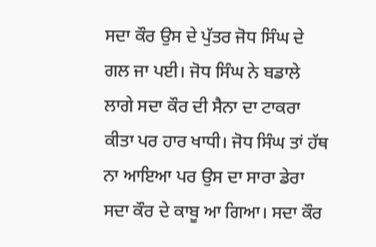ਸਦਾ ਕੌਰ ਉਸ ਦੇ ਪੁੱਤਰ ਜੋਧ ਸਿੰਘ ਦੇ ਗਲ ਜਾ ਪਈ। ਜੋਧ ਸਿੰਘ ਨੇ ਬਡਾਲੇ ਲਾਗੇ ਸਦਾ ਕੌਰ ਦੀ ਸੈਨਾ ਦਾ ਟਾਕਰਾ ਕੀਤਾ ਪਰ ਹਾਰ ਖਾਧੀ। ਜੋਧ ਸਿੰਘ ਤਾਂ ਹੱਥ ਨਾ ਆਇਆ ਪਰ ਉਸ ਦਾ ਸਾਰਾ ਡੇਰਾ ਸਦਾ ਕੌਰ ਦੇ ਕਾਬੂ ਆ ਗਿਆ। ਸਦਾ ਕੌਰ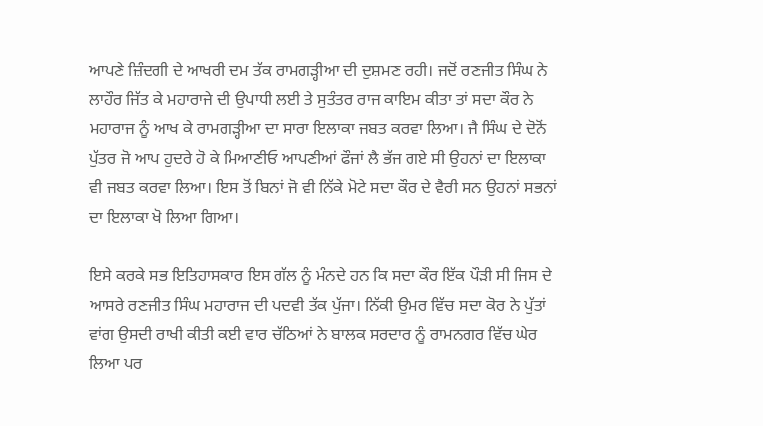ਆਪਣੇ ਜ਼ਿੰਦਗੀ ਦੇ ਆਖਰੀ ਦਮ ਤੱਕ ਰਾਮਗੜ੍ਹੀਆ ਦੀ ਦੁਸ਼ਮਣ ਰਹੀ। ਜਦੋਂ ਰਣਜੀਤ ਸਿੰਘ ਨੇ ਲਾਹੌਰ ਜਿੱਤ ਕੇ ਮਹਾਰਾਜੇ ਦੀ ਉਪਾਧੀ ਲਈ ਤੇ ਸੁਤੰਤਰ ਰਾਜ ਕਾਇਮ ਕੀਤਾ ਤਾਂ ਸਦਾ ਕੌਰ ਨੇ ਮਹਾਰਾਜ ਨੂੰ ਆਖ ਕੇ ਰਾਮਗੜ੍ਹੀਆ ਦਾ ਸਾਰਾ ਇਲਾਕਾ ਜਬਤ ਕਰਵਾ ਲਿਆ। ਜੈ ਸਿੰਘ ਦੇ ਦੋਨੋਂ ਪੁੱਤਰ ਜੋ ਆਪ ਹੁਦਰੇ ਹੋ ਕੇ ਮਿਆਣੀਓ ਆਪਣੀਆਂ ਫੌਜਾਂ ਲੈ ਭੱਜ ਗਏ ਸੀ ਉਹਨਾਂ ਦਾ ਇਲਾਕਾ ਵੀ ਜਬਤ ਕਰਵਾ ਲਿਆ। ਇਸ ਤੋਂ ਬਿਨਾਂ ਜੋ ਵੀ ਨਿੱਕੇ ਮੋਟੇ ਸਦਾ ਕੌਰ ਦੇ ਵੈਰੀ ਸਨ ਉਹਨਾਂ ਸਭਨਾਂ ਦਾ ਇਲਾਕਾ ਖੋ ਲਿਆ ਗਿਆ।

ਇਸੇ ਕਰਕੇ ਸਭ ਇਤਿਹਾਸਕਾਰ ਇਸ ਗੱਲ ਨੂੰ ਮੰਨਦੇ ਹਨ ਕਿ ਸਦਾ ਕੌਰ ਇੱਕ ਪੌੜੀ ਸੀ ਜਿਸ ਦੇ ਆਸਰੇ ਰਣਜੀਤ ਸਿੰਘ ਮਹਾਰਾਜ ਦੀ ਪਦਵੀ ਤੱਕ ਪੁੱਜਾ। ਨਿੱਕੀ ਉਮਰ ਵਿੱਚ ਸਦਾ ਕੋਰ ਨੇ ਪੁੱਤਾਂ ਵਾਂਗ ਉਸਦੀ ਰਾਖੀ ਕੀਤੀ ਕਈ ਵਾਰ ਚੱਠਿਆਂ ਨੇ ਬਾਲਕ ਸਰਦਾਰ ਨੂੰ ਰਾਮਨਗਰ ਵਿੱਚ ਘੇਰ ਲਿਆ ਪਰ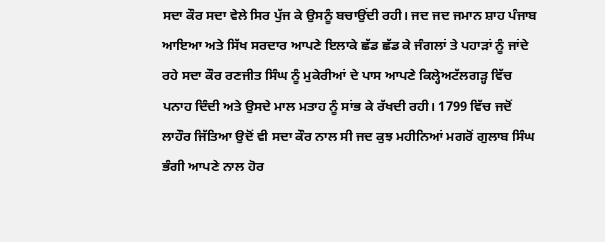ਸਦਾ ਕੌਰ ਸਦਾ ਵੇਲੇ ਸਿਰ ਪੁੱਜ ਕੇ ਉਸਨੂੰ ਬਚਾਉਂਦੀ ਰਹੀ। ਜਦ ਜਦ ਜਮਾਨ ਸ਼ਾਹ ਪੰਜਾਬ ਆਇਆ ਅਤੇ ਸਿੱਖ ਸਰਦਾਰ ਆਪਣੇ ਇਲਾਕੇ ਛੱਡ ਛੱਡ ਕੇ ਜੰਗਲਾਂ ਤੇ ਪਹਾੜਾਂ ਨੂੰ ਜਾਂਦੇ ਰਹੇ ਸਦਾ ਕੌਰ ਰਣਜੀਤ ਸਿੰਘ ਨੂੰ ਮੁਕੇਰੀਆਂ ਦੇ ਪਾਸ ਆਪਣੇ ਕਿਲ੍ਹੇਅਟੱਲਗੜ੍ਹ ਵਿੱਚ ਪਨਾਹ ਦਿੰਦੀ ਅਤੇ ਉਸਦੇ ਮਾਲ ਮਤਾਹ ਨੂੰ ਸਾਂਭ ਕੇ ਰੱਖਦੀ ਰਹੀ। 1799 ਵਿੱਚ ਜਦੋਂ ਲਾਹੌਰ ਜਿੱਤਿਆ ਉਦੋਂ ਵੀ ਸਦਾ ਕੌਰ ਨਾਲ ਸੀ ਜਦ ਕੁਝ ਮਹੀਨਿਆਂ ਮਗਰੋਂ ਗੁਲਾਬ ਸਿੰਘ ਭੰਗੀ ਆਪਣੇ ਨਾਲ ਹੋਰ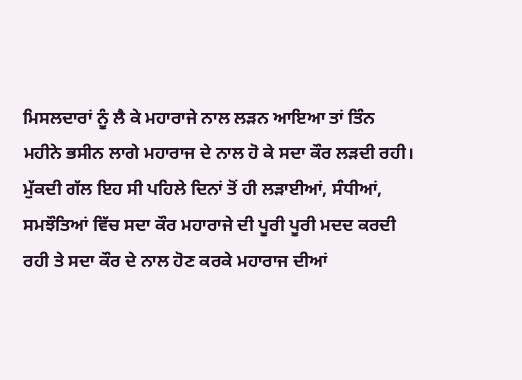ਮਿਸਲਦਾਰਾਂ ਨੂੰ ਲੈ ਕੇ ਮਹਾਰਾਜੇ ਨਾਲ ਲੜਨ ਆਇਆ ਤਾਂ ਤਿੰਨ ਮਹੀਨੇ ਭਸੀਨ ਲਾਗੇ ਮਹਾਰਾਜ ਦੇ ਨਾਲ ਹੋ ਕੇ ਸਦਾ ਕੌਰ ਲੜਦੀ ਰਹੀ। ਮੁੱਕਦੀ ਗੱਲ ਇਹ ਸੀ ਪਹਿਲੇ ਦਿਨਾਂ ਤੋਂ ਹੀ ਲੜਾਈਆਂ, ਸੰਧੀਆਂ, ਸਮਝੌਤਿਆਂ ਵਿੱਚ ਸਦਾ ਕੌਰ ਮਹਾਰਾਜੇ ਦੀ ਪੂਰੀ ਪੂਰੀ ਮਦਦ ਕਰਦੀ ਰਹੀ ਤੇ ਸਦਾ ਕੌਰ ਦੇ ਨਾਲ ਹੋਣ ਕਰਕੇ ਮਹਾਰਾਜ ਦੀਆਂ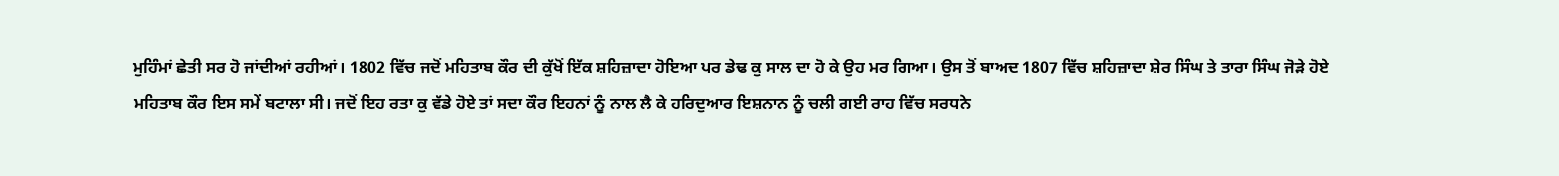ਮੁਹਿੰਮਾਂ ਛੇਤੀ ਸਰ ਹੋ ਜਾਂਦੀਆਂ ਰਹੀਆਂ। 1802 ਵਿੱਚ ਜਦੋਂ ਮਹਿਤਾਬ ਕੌਰ ਦੀ ਕੁੱਖੋਂ ਇੱਕ ਸ਼ਹਿਜ਼ਾਦਾ ਹੋਇਆ ਪਰ ਡੇਢ ਕੁ ਸਾਲ ਦਾ ਹੋ ਕੇ ਉਹ ਮਰ ਗਿਆ। ਉਸ ਤੋਂ ਬਾਅਦ 1807 ਵਿੱਚ ਸ਼ਹਿਜ਼ਾਦਾ ਸ਼ੇਰ ਸਿੰਘ ਤੇ ਤਾਰਾ ਸਿੰਘ ਜੋੜੇ ਹੋਏ ਮਹਿਤਾਬ ਕੌਰ ਇਸ ਸਮੇਂ ਬਟਾਲਾ ਸੀ। ਜਦੋਂ ਇਹ ਰਤਾ ਕੁ ਵੱਡੇ ਹੋਏ ਤਾਂ ਸਦਾ ਕੌਰ ਇਹਨਾਂ ਨੂੰ ਨਾਲ ਲੈ ਕੇ ਹਰਿਦੁਆਰ ਇਸ਼ਨਾਨ ਨੂੰ ਚਲੀ ਗਈ ਰਾਹ ਵਿੱਚ ਸਰਧਨੇ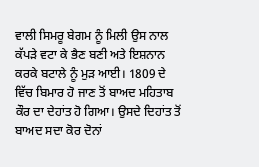ਵਾਲੀ ਸਿਮਰੂ ਬੇਗਮ ਨੂੰ ਮਿਲੀ ਉਸ ਨਾਲ ਕੱਪੜੇ ਵਟਾ ਕੇ ਭੈਣ ਬਣੀ ਅਤੇ ਇਸ਼ਨਾਨ ਕਰਕੇ ਬਟਾਲੇ ਨੂੰ ਮੁੜ ਆਈ। 1809 ਦੇ ਵਿੱਚ ਬਿਮਾਰ ਹੋ ਜਾਣ ਤੋਂ ਬਾਅਦ ਮਹਿਤਾਬ ਕੌਰ ਦਾ ਦੇਹਾਂਤ ਹੋ ਗਿਆ। ਉਸਦੇ ਦਿਹਾਂਤ ਤੋਂ ਬਾਅਦ ਸਦਾ ਕੋਰ ਦੋਨਾਂ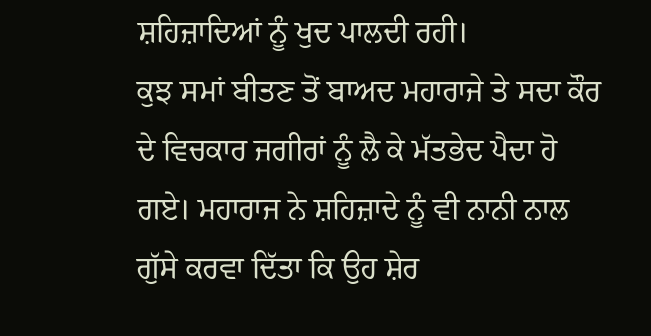ਸ਼ਹਿਜ਼ਾਦਿਆਂ ਨੂੰ ਖੁਦ ਪਾਲਦੀ ਰਹੀ।
ਕੁਝ ਸਮਾਂ ਬੀਤਣ ਤੋਂ ਬਾਅਦ ਮਹਾਰਾਜੇ ਤੇ ਸਦਾ ਕੌਰ ਦੇ ਵਿਚਕਾਰ ਜਗੀਰਾਂ ਨੂੰ ਲੈ ਕੇ ਮੱਤਭੇਦ ਪੈਦਾ ਹੋ ਗਏ। ਮਹਾਰਾਜ ਨੇ ਸ਼ਹਿਜ਼ਾਦੇ ਨੂੰ ਵੀ ਨਾਨੀ ਨਾਲ ਗੁੱਸੇ ਕਰਵਾ ਦਿੱਤਾ ਕਿ ਉਹ ਸ਼ੇਰ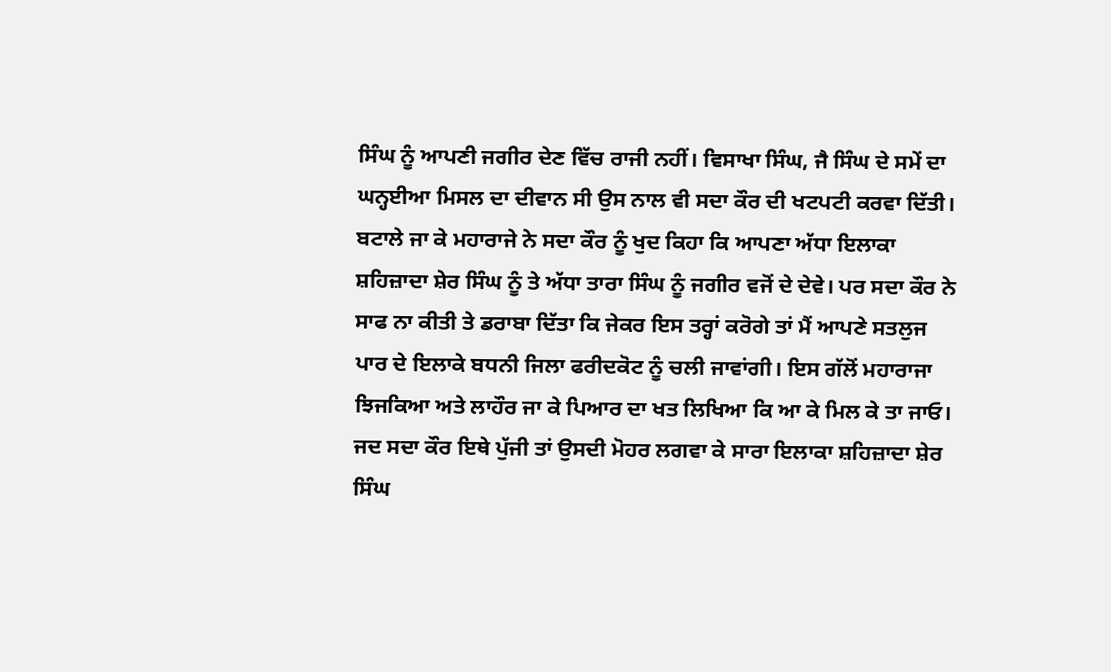ਸਿੰਘ ਨੂੰ ਆਪਣੀ ਜਗੀਰ ਦੇਣ ਵਿੱਚ ਰਾਜੀ ਨਹੀਂ। ਵਿਸਾਖਾ ਸਿੰਘ, ਜੈ ਸਿੰਘ ਦੇ ਸਮੇਂ ਦਾ ਘਨ੍ਹਈਆ ਮਿਸਲ ਦਾ ਦੀਵਾਨ ਸੀ ਉਸ ਨਾਲ ਵੀ ਸਦਾ ਕੌਰ ਦੀ ਖਟਪਟੀ ਕਰਵਾ ਦਿੱਤੀ। ਬਟਾਲੇ ਜਾ ਕੇ ਮਹਾਰਾਜੇ ਨੇ ਸਦਾ ਕੌਰ ਨੂੰ ਖੁਦ ਕਿਹਾ ਕਿ ਆਪਣਾ ਅੱਧਾ ਇਲਾਕਾ ਸ਼ਹਿਜ਼ਾਦਾ ਸ਼ੇਰ ਸਿੰਘ ਨੂੰ ਤੇ ਅੱਧਾ ਤਾਰਾ ਸਿੰਘ ਨੂੰ ਜਗੀਰ ਵਜੋਂ ਦੇ ਦੇਵੇ। ਪਰ ਸਦਾ ਕੌਰ ਨੇ ਸਾਫ ਨਾ ਕੀਤੀ ਤੇ ਡਰਾਬਾ ਦਿੱਤਾ ਕਿ ਜੇਕਰ ਇਸ ਤਰ੍ਹਾਂ ਕਰੋਗੇ ਤਾਂ ਮੈਂ ਆਪਣੇ ਸਤਲੁਜ ਪਾਰ ਦੇ ਇਲਾਕੇ ਬਧਨੀ ਜਿਲਾ ਫਰੀਦਕੋਟ ਨੂੰ ਚਲੀ ਜਾਵਾਂਗੀ। ਇਸ ਗੱਲੋਂ ਮਹਾਰਾਜਾ ਝਿਜਕਿਆ ਅਤੇ ਲਾਹੌਰ ਜਾ ਕੇ ਪਿਆਰ ਦਾ ਖਤ ਲਿਖਿਆ ਕਿ ਆ ਕੇ ਮਿਲ ਕੇ ਤਾ ਜਾਓ। ਜਦ ਸਦਾ ਕੌਰ ਇਥੇ ਪੁੱਜੀ ਤਾਂ ਉਸਦੀ ਮੋਹਰ ਲਗਵਾ ਕੇ ਸਾਰਾ ਇਲਾਕਾ ਸ਼ਹਿਜ਼ਾਦਾ ਸ਼ੇਰ ਸਿੰਘ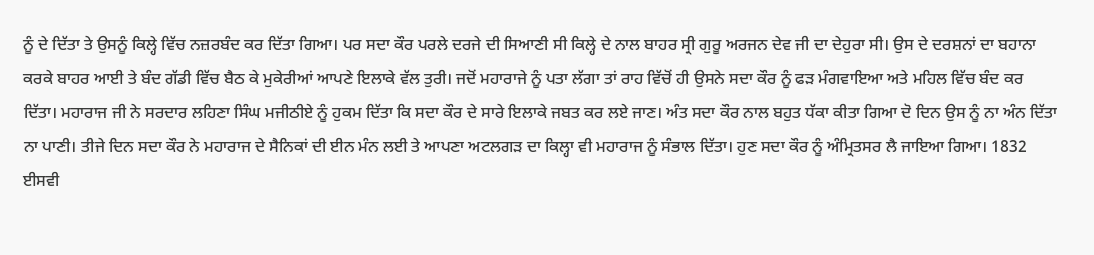ਨੂੰ ਦੇ ਦਿੱਤਾ ਤੇ ਉਸਨੂੰ ਕਿਲ੍ਹੇ ਵਿੱਚ ਨਜ਼ਰਬੰਦ ਕਰ ਦਿੱਤਾ ਗਿਆ। ਪਰ ਸਦਾ ਕੌਰ ਪਰਲੇ ਦਰਜੇ ਦੀ ਸਿਆਣੀ ਸੀ ਕਿਲ੍ਹੇ ਦੇ ਨਾਲ ਬਾਹਰ ਸ੍ਰੀ ਗੁਰੂ ਅਰਜਨ ਦੇਵ ਜੀ ਦਾ ਦੇਹੁਰਾ ਸੀ। ਉਸ ਦੇ ਦਰਸ਼ਨਾਂ ਦਾ ਬਹਾਨਾ ਕਰਕੇ ਬਾਹਰ ਆਈ ਤੇ ਬੰਦ ਗੱਡੀ ਵਿੱਚ ਬੈਠ ਕੇ ਮੁਕੇਰੀਆਂ ਆਪਣੇ ਇਲਾਕੇ ਵੱਲ ਤੁਰੀ। ਜਦੋਂ ਮਹਾਰਾਜੇ ਨੂੰ ਪਤਾ ਲੱਗਾ ਤਾਂ ਰਾਹ ਵਿੱਚੋਂ ਹੀ ਉਸਨੇ ਸਦਾ ਕੌਰ ਨੂੰ ਫੜ ਮੰਗਵਾਇਆ ਅਤੇ ਮਹਿਲ ਵਿੱਚ ਬੰਦ ਕਰ ਦਿੱਤਾ। ਮਹਾਰਾਜ ਜੀ ਨੇ ਸਰਦਾਰ ਲਹਿਣਾ ਸਿੰਘ ਮਜੀਠੀਏ ਨੂੰ ਹੁਕਮ ਦਿੱਤਾ ਕਿ ਸਦਾ ਕੌਰ ਦੇ ਸਾਰੇ ਇਲਾਕੇ ਜਬਤ ਕਰ ਲਏ ਜਾਣ। ਅੰਤ ਸਦਾ ਕੌਰ ਨਾਲ ਬਹੁਤ ਧੱਕਾ ਕੀਤਾ ਗਿਆ ਦੋ ਦਿਨ ਉਸ ਨੂੰ ਨਾ ਅੰਨ ਦਿੱਤਾ ਨਾ ਪਾਣੀ। ਤੀਜੇ ਦਿਨ ਸਦਾ ਕੌਰ ਨੇ ਮਹਾਰਾਜ ਦੇ ਸੈਨਿਕਾਂ ਦੀ ਈਨ ਮੰਨ ਲਈ ਤੇ ਆਪਣਾ ਅਟਲਗੜ ਦਾ ਕਿਲ੍ਹਾ ਵੀ ਮਹਾਰਾਜ ਨੂੰ ਸੰਭਾਲ ਦਿੱਤਾ। ਹੁਣ ਸਦਾ ਕੌਰ ਨੂੰ ਅੰਮ੍ਰਿਤਸਰ ਲੈ ਜਾਇਆ ਗਿਆ। 1832 ਈਸਵੀ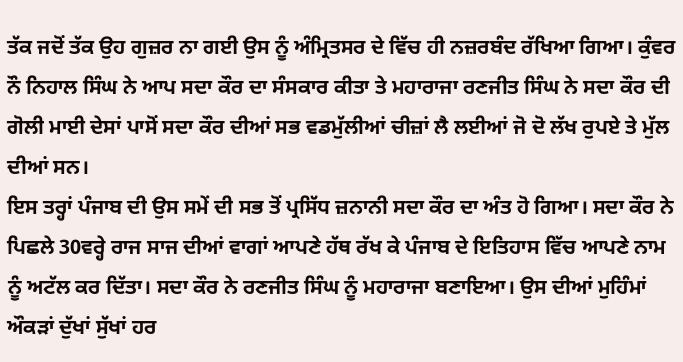ਤੱਕ ਜਦੋਂ ਤੱਕ ਉਹ ਗੁਜ਼ਰ ਨਾ ਗਈ ਉਸ ਨੂੰ ਅੰਮ੍ਰਿਤਸਰ ਦੇ ਵਿੱਚ ਹੀ ਨਜ਼ਰਬੰਦ ਰੱਖਿਆ ਗਿਆ। ਕੁੰਵਰ ਨੌ ਨਿਹਾਲ ਸਿੰਘ ਨੇ ਆਪ ਸਦਾ ਕੌਰ ਦਾ ਸੰਸਕਾਰ ਕੀਤਾ ਤੇ ਮਹਾਰਾਜਾ ਰਣਜੀਤ ਸਿੰਘ ਨੇ ਸਦਾ ਕੌਰ ਦੀ ਗੋਲੀ ਮਾਈ ਦੇਸਾਂ ਪਾਸੋਂ ਸਦਾ ਕੌਰ ਦੀਆਂ ਸਭ ਵਡਮੁੱਲੀਆਂ ਚੀਜ਼ਾਂ ਲੈ ਲਈਆਂ ਜੋ ਦੋ ਲੱਖ ਰੁਪਏ ਤੇ ਮੁੱਲ ਦੀਆਂ ਸਨ।
ਇਸ ਤਰ੍ਹਾਂ ਪੰਜਾਬ ਦੀ ਉਸ ਸਮੇਂ ਦੀ ਸਭ ਤੋਂ ਪ੍ਰਸਿੱਧ ਜ਼ਨਾਨੀ ਸਦਾ ਕੌਰ ਦਾ ਅੰਤ ਹੋ ਗਿਆ। ਸਦਾ ਕੌਰ ਨੇ ਪਿਛਲੇ 30ਵਰ੍ਹੇ ਰਾਜ ਸਾਜ ਦੀਆਂ ਵਾਗਾਂ ਆਪਣੇ ਹੱਥ ਰੱਖ ਕੇ ਪੰਜਾਬ ਦੇ ਇਤਿਹਾਸ ਵਿੱਚ ਆਪਣੇ ਨਾਮ ਨੂੰ ਅਟੱਲ ਕਰ ਦਿੱਤਾ। ਸਦਾ ਕੌਰ ਨੇ ਰਣਜੀਤ ਸਿੰਘ ਨੂੰ ਮਹਾਰਾਜਾ ਬਣਾਇਆ। ਉਸ ਦੀਆਂ ਮੁਹਿੰਮਾਂ ਔਕੜਾਂ ਦੁੱਖਾਂ ਸੁੱਖਾਂ ਹਰ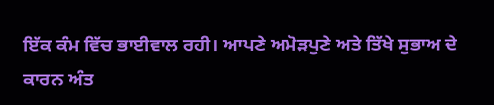ਇੱਕ ਕੰਮ ਵਿੱਚ ਭਾਈਵਾਲ ਰਹੀ। ਆਪਣੇ ਅਮੋੜਪੁਣੇ ਅਤੇ ਤਿੱਖੇ ਸੁਭਾਅ ਦੇ ਕਾਰਨ ਅੰਤ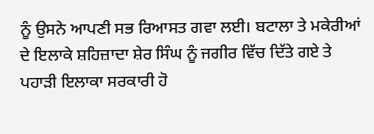ਨੂੰ ਉਸਨੇ ਆਪਣੀ ਸਭ ਰਿਆਸਤ ਗਵਾ ਲਈ। ਬਟਾਲਾ ਤੇ ਮਕੇਰੀਆਂ ਦੇ ਇਲਾਕੇ ਸ਼ਹਿਜ਼ਾਦਾ ਸ਼ੇਰ ਸਿੰਘ ਨੂੰ ਜਗੀਰ ਵਿੱਚ ਦਿੱਤੇ ਗਏ ਤੇ ਪਹਾੜੀ ਇਲਾਕਾ ਸਰਕਾਰੀ ਹੋ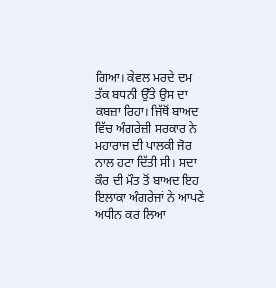ਗਿਆ। ਕੇਵਲ ਮਰਦੇ ਦਮ ਤੱਕ ਬਧਨੀ ਉੱਤੇ ਉਸ ਦਾ ਕਬਜ਼ਾ ਰਿਹਾ। ਜਿੱਥੋਂ ਬਾਅਦ ਵਿੱਚ ਅੰਗਰੇਜ਼ੀ ਸਰਕਾਰ ਨੇ ਮਹਾਰਾਜ ਦੀ ਪਾਲਕੀ ਜੋਰ ਨਾਲ ਹਟਾ ਦਿੱਤੀ ਸੀ। ਸਦਾ ਕੌਰ ਦੀ ਮੌਤ ਤੋਂ ਬਾਅਦ ਇਹ ਇਲਾਕਾ ਅੰਗਰੇਜਾਂ ਨੇ ਆਪਣੇ ਅਧੀਨ ਕਰ ਲਿਆ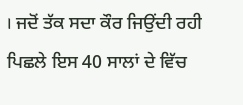। ਜਦੋਂ ਤੱਕ ਸਦਾ ਕੌਰ ਜਿਉਂਦੀ ਰਹੀ ਪਿਛਲੇ ਇਸ 40 ਸਾਲਾਂ ਦੇ ਵਿੱਚ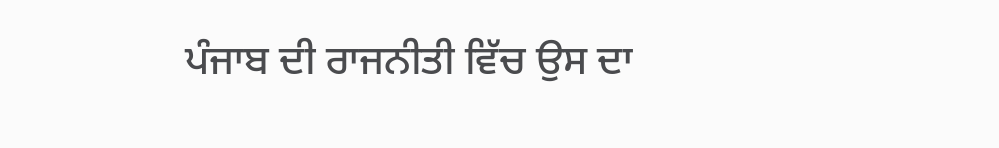ਪੰਜਾਬ ਦੀ ਰਾਜਨੀਤੀ ਵਿੱਚ ਉਸ ਦਾ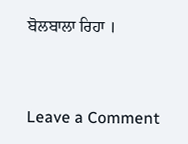ਬੋਲਬਾਲਾ ਰਿਹਾ ।



Leave a Comment